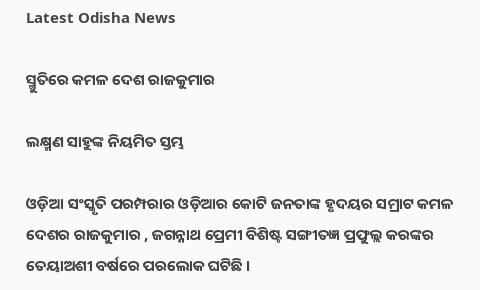Latest Odisha News

ସ୍ମୁତିରେ କମଳ ଦେଶ ରାଜକୁମାର

ଲକ୍ଷ୍ମଣ ସାହୁଙ୍କ ନିୟମିତ ସ୍ତମ୍ଭ

ଓଡ଼ିଆ ସଂସ୍କୃତି ପରମ୍ପରାର ଓଡ଼ିଆର କୋଟି ଜନତାଙ୍କ ହୃଦୟର ସମ୍ରାଟ କମଳ ଦେଶର ରାଜକୁମାର , ଜଗନ୍ନାଥ ପ୍ରେମୀ ବିଶିଷ୍ଟ ସଙ୍ଗୀତଜ୍ଞ ପ୍ରଫୁଲ୍ଲ କରଙ୍କର ତେୟାଅଶୀ ବର୍ଷରେ ପରଲୋକ ଘଟିଛି ।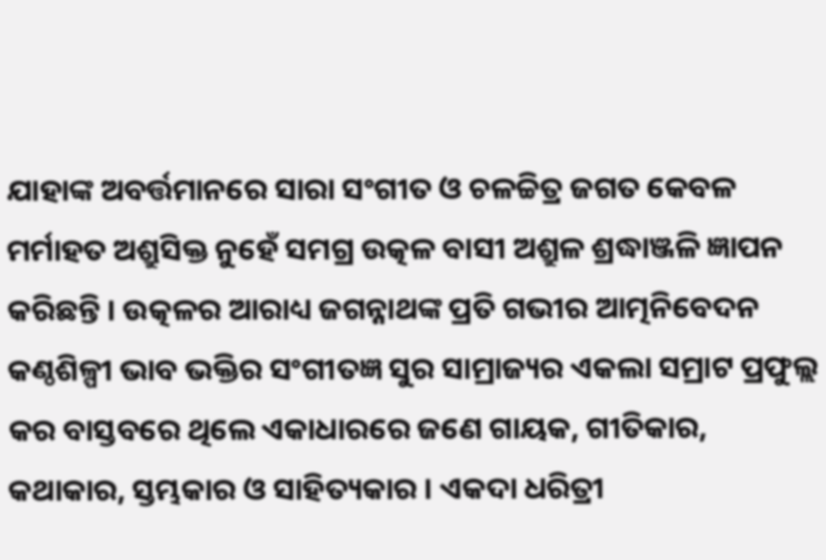ଯାହାଙ୍କ ଅବର୍ତ୍ତମାନରେ ସାରା ସଂଗୀତ ଓ ଚଳଚ୍ଚିତ୍ର ଜଗତ କେବଳ ମର୍ମାହତ ଅଶ୍ରୁସିକ୍ତ ନୁହେଁ ସମଗ୍ର ଉତ୍କଳ ବାସୀ ଅଶ୍ରୁଳ ଶ୍ରଦ୍ଧାଞ୍ଜଳି ଜ୍ଞାପନ କରିଛନ୍ତି । ଉତ୍କଳର ଆରାଧ୍ୟ ଜଗନ୍ନାଥଙ୍କ ପ୍ରତି ଗଭୀର ଆତ୍ମନିବେଦନ କଣ୍ଠଶିଳ୍ପୀ ଭାବ ଭକ୍ତିର ସଂଗୀତଜ୍ଞ ସୁର ସାମ୍ରାଜ୍ୟର ଏକଲା ସମ୍ରାଟ ପ୍ରଫୁଲ୍ଲ କର ବାସ୍ତବରେ ଥିଲେ ଏକାଧାରରେ ଜଣେ ଗାୟକ, ଗୀତିକାର, କଥାକାର, ସ୍ତମ୍ଭକାର ଓ ସାହିତ୍ୟକାର । ଏକଦା ଧରିତ୍ରୀ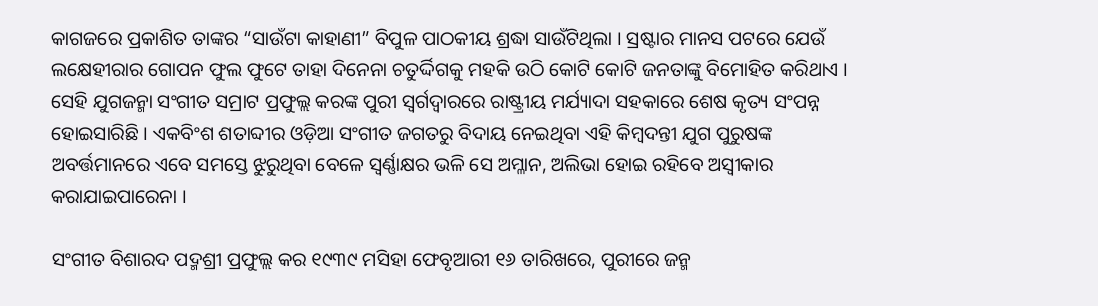କାଗଜରେ ପ୍ରକାଶିତ ତାଙ୍କର “ସାଉଁଟା କାହାଣୀ” ବିପୁଳ ପାଠକୀୟ ଶ୍ରଦ୍ଧା ସାଉଁଟିଥିଲା । ସ୍ରଷ୍ଟାର ମାନସ ପଟରେ ଯେଉଁ ଲକ୍ଷେହୀରାର ଗୋପନ ଫୁଲ ଫୁଟେ ତାହା ଦିନେନା ଚତୁର୍ଦ୍ଦିଗକୁ ମହକି ଉଠି କୋଟି କୋଟି ଜନତାଙ୍କୁ ବିମୋହିତ କରିଥାଏ । ସେହି ଯୁଗଜନ୍ମା ସଂଗୀତ ସମ୍ରାଟ ପ୍ରଫୁଲ୍ଲ କରଙ୍କ ପୁରୀ ସ୍ୱର୍ଗଦ୍ୱାରରେ ରାଷ୍ଟ୍ରୀୟ ମର୍ଯ୍ୟାଦା ସହକାରେ ଶେଷ କୃତ୍ୟ ସଂପନ୍ନ ହୋଇସାରିଛି । ଏକବିଂଶ ଶତାବ୍ଦୀର ଓଡ଼ିଆ ସଂଗୀତ ଜଗତରୁ ବିଦାୟ ନେଇଥିବା ଏହି କିମ୍ବଦନ୍ତୀ ଯୁଗ ପୁରୁଷଙ୍କ ଅବର୍ତ୍ତମାନରେ ଏବେ ସମସ୍ତେ ଝୁରୁଥିବା ବେଳେ ସ୍ୱର୍ଣ୍ଣାକ୍ଷର ଭଳି ସେ ଅମ୍ଳାନ, ଅଲିଭା ହୋଇ ରହିବେ ଅସ୍ୱୀକାର କରାଯାଇପାରେନା ।

ସଂଗୀତ ବିଶାରଦ ପଦ୍ମଶ୍ରୀ ପ୍ରଫୁଲ୍ଲ କର ୧୯୩୯ ମସିହା ଫେବୃଆରୀ ୧୬ ତାରିଖରେ, ପୁରୀରେ ଜନ୍ମ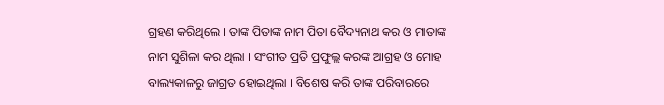ଗ୍ରହଣ କରିଥିଲେ । ତାଙ୍କ ପିତାଙ୍କ ନାମ ପିତା ବୈଦ୍ୟନାଥ କର ଓ ମାତାଙ୍କ ନାମ ସୁଶିଳା କର ଥିଲା । ସଂଗୀତ ପ୍ରତି ପ୍ରଫୁଲ୍ଲ କରଙ୍କ ଆଗ୍ରହ ଓ ମୋହ ବାଲ୍ୟକାଳରୁ ଜାଗ୍ରତ ହୋଇଥିଲା । ବିଶେଷ କରି ତାଙ୍କ ପରିବାରରେ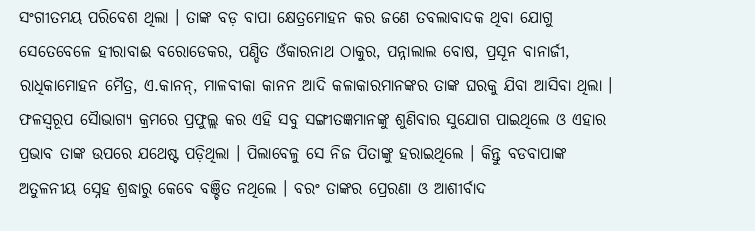ସଂଗୀତମୟ ପରିବେଶ ଥିଲା । ତାଙ୍କ ବଡ଼ ବାପା କ୍ଷେତ୍ରମୋହନ କର ଜଣେ ତବଲାବାଦକ ଥିବା ଯୋଗୁ ସେତେବେଳେ ହୀରାବାଈ ବରୋଡେକର, ପଣ୍ଡିତ ଓଁକାରନାଥ ଠାକୁର, ପନ୍ନାଲାଲ ବୋଷ, ପ୍ରସୂନ ବାନାର୍ଜୀ, ରାଧିକାମୋହନ ମୈତ୍ର, ଏ.କାନନ୍, ମାଳବୀକା କାନନ ଆଦି କଳାକାରମାନଙ୍କର ତାଙ୍କ ଘରକୁ ଯିବା ଆସିବା ଥିଲା । ଫଳସ୍ୱରୂପ ସୈାଭାଗ୍ୟ କ୍ରମରେ ପ୍ରଫୁଲ୍ଲ କର ଏହି ସବୁ ସଙ୍ଗୀତଜ୍ଞମାନଙ୍କୁ ଶୁଣିବାର ସୁଯୋଗ ପାଇଥିଲେ ଓ ଏହାର ପ୍ରଭାବ ତାଙ୍କ ଉପରେ ଯଥେଷ୍ଟ ପଡ଼ିଥିଲା । ପିଲାବେଳୁ ସେ ନିଜ ପିତାଙ୍କୁ ହରାଇଥିଲେ । କିନ୍ତୁ ବଡବାପାଙ୍କ ଅତୁଳନୀୟ ସ୍ନେହ ଶ୍ରଦ୍ଧାରୁ କେବେ ବଞ୍ଚିତ ନଥିଲେ । ବରଂ ତାଙ୍କର ପ୍ରେରଣା ଓ ଆଶୀର୍ବାଦ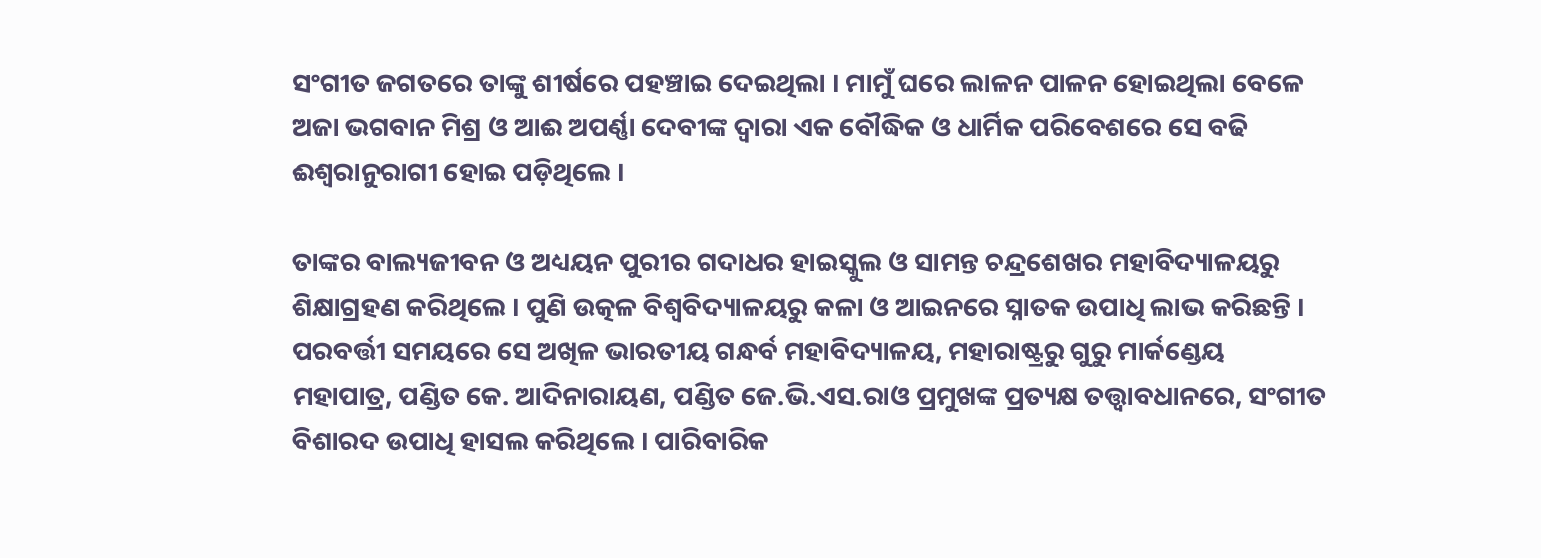ସଂଗୀତ ଜଗତରେ ତାଙ୍କୁ ଶୀର୍ଷରେ ପହଞ୍ଚାଇ ଦେଇଥିଲା । ମାମୁଁ ଘରେ ଲାଳନ ପାଳନ ହୋଇଥିଲା ବେଳେ ଅଜା ଭଗବାନ ମିଶ୍ର ଓ ଆଈ ଅପର୍ଣ୍ଣା ଦେବୀଙ୍କ ଦ୍ୱାରା ଏକ ବୌଦ୍ଧିକ ଓ ଧାର୍ମିକ ପରିବେଶରେ ସେ ବଢି ଈଶ୍ୱରାନୁରାଗୀ ହୋଇ ପଡ଼ିଥିଲେ ।

ତାଙ୍କର ବାଲ୍ୟଜୀବନ ଓ ଅଧ୍ୟୟନ ପୁରୀର ଗଦାଧର ହାଇସ୍କୁଲ ଓ ସାମନ୍ତ ଚନ୍ଦ୍ରଶେଖର ମହାବିଦ୍ୟାଳୟରୁ ଶିକ୍ଷାଗ୍ରହଣ କରିଥିଲେ । ପୁଣି ଉତ୍କଳ ବିଶ୍ୱବିଦ୍ୟାଳୟରୁ କଳା ଓ ଆଇନରେ ସ୍ନାତକ ଉପାଧି ଲାଭ କରିଛନ୍ତି । ପରବର୍ତ୍ତୀ ସମୟରେ ସେ ଅଖିଳ ଭାରତୀୟ ଗନ୍ଧର୍ବ ମହାବିଦ୍ୟାଳୟ, ମହାରାଷ୍ଟ୍ରରୁ ଗୁରୁ ମାର୍କଣ୍ଡେୟ ମହାପାତ୍ର, ପଣ୍ଡିତ କେ. ଆଦିନାରାୟଣ, ପଣ୍ଡିତ ଜେ.ଭି.ଏସ.ରାଓ ପ୍ରମୁଖଙ୍କ ପ୍ରତ୍ୟକ୍ଷ ତତ୍ତ୍ୱାବଧାନରେ, ସଂଗୀତ ବିଶାରଦ ଉପାଧି ହାସଲ କରିଥିଲେ । ପାରିବାରିକ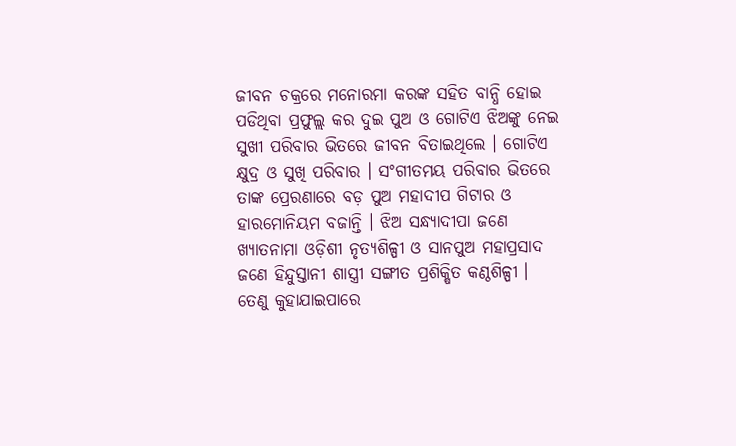ଜୀବନ ଚକ୍ରରେ ମନୋରମା କରଙ୍କ ସହିତ ବାନ୍ଧି ହୋଇ ପଡିଥିବା ପ୍ରଫୁଲ୍ଲ କର ଦୁଇ ପୁଅ ଓ ଗୋଟିଏ ଝିଅଙ୍କୁ ନେଇ ସୁଖୀ ପରିବାର ଭିତରେ ଜୀବନ ବିତାଇଥିଲେ । ଗୋଟିଏ କ୍ଷୁଦ୍ର ଓ ସୁଖି ପରିବାର । ସଂଗୀତମୟ ପରିବାର ଭିତରେ ତାଙ୍କ ପ୍ରେରଣାରେ ବଡ଼ ପୁଅ ମହାଦୀପ ଗିଟାର ଓ ହାରମୋନିୟମ ବଜାନ୍ତି । ଝିଅ ସନ୍ଧ୍ୟାଦୀପା ଜଣେ ଖ୍ୟାତନାମା ଓଡ଼ିଶୀ ନୃତ୍ୟଶିଳ୍ପୀ ଓ ସାନପୁଅ ମହାପ୍ରସାଦ ଜଣେ ହିନ୍ଦୁସ୍ତାନୀ ଶାସ୍ତ୍ରୀ ସଙ୍ଗୀତ ପ୍ରଶିକ୍ଷିତ କଣ୍ଠଶିଳ୍ପୀ । ତେଣୁ କୁହାଯାଇପାରେ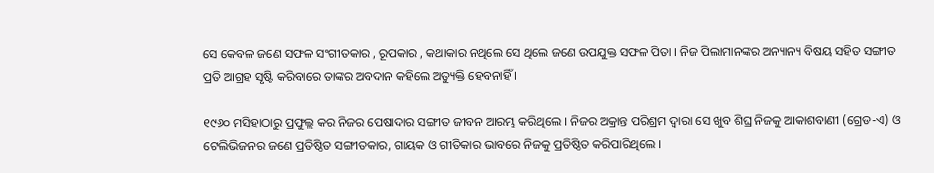ସେ କେବଳ ଜଣେ ସଫଳ ସଂଗୀତକାର , ରୂପକାର , କଥାକାର ନଥିଲେ ସେ ଥିଲେ ଜଣେ ଉପଯୁକ୍ତ ସଫଳ ପିତା । ନିଜ ପିଲାମାନଙ୍କର ଅନ୍ୟାନ୍ୟ ବିଷୟ ସହିତ ସଙ୍ଗୀତ ପ୍ରତି ଆଗ୍ରହ ସୃଷ୍ଟି କରିବାରେ ତାଙ୍କର ଅବଦାନ କହିଲେ ଅତ୍ୟୁକ୍ତି ହେବନାହିଁ ।

୧୯୬୦ ମସିହାଠାରୁ ପ୍ରଫୁଲ୍ଲ କର ନିଜର ପେଷାଦାର ସଙ୍ଗୀତ ଜୀବନ ଆରମ୍ଭ କରିଥିଲେ । ନିଜର ଅକ୍ରାନ୍ତ ପରିଶ୍ରମ ଦ୍ଵାରା ସେ ଖୁବ ଶିଘ୍ର ନିଜକୁ ଆକାଶବାଣୀ (ଗ୍ରେଡ-ଏ) ଓ ଟେଲିଭିଜନର ଜଣେ ପ୍ରତିଷ୍ଠିତ ସଙ୍ଗୀତକାର, ଗାୟକ ଓ ଗୀତିକାର ଭାବରେ ନିଜକୁ ପ୍ରତିଷ୍ଠିତ କରିପାରିଥିଲେ ।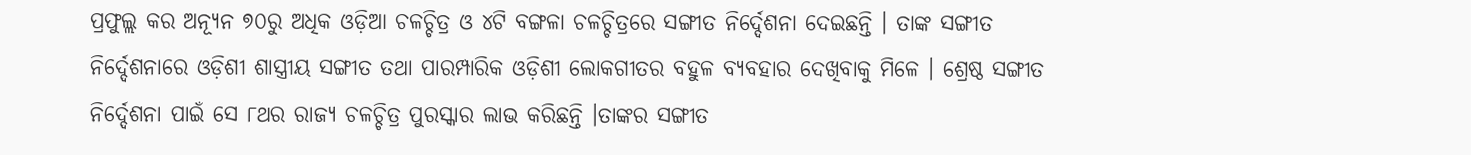ପ୍ରଫୁଲ୍ଲ କର ଅନ୍ୟୂନ ୭୦ରୁ ଅଧିକ ଓଡ଼ିଆ ଚଳଚ୍ଚିତ୍ର ଓ ୪ଟି ବଙ୍ଗଳା ଚଳଚ୍ଚିତ୍ରରେ ସଙ୍ଗୀତ ନିର୍ଦ୍ଦେଶନା ଦେଇଛନ୍ତି । ତାଙ୍କ ସଙ୍ଗୀତ ନିର୍ଦ୍ଦେଶନାରେ ଓଡ଼ିଶୀ ଶାସ୍ତ୍ରୀୟ ସଙ୍ଗୀତ ତଥା ପାରମ୍ପାରିକ ଓଡ଼ିଶୀ ଲୋକଗୀତର ବହୁଳ ବ୍ୟବହାର ଦେଖିବାକୁ ମିଳେ । ଶ୍ରେଷ୍ଠ ସଙ୍ଗୀତ ନିର୍ଦ୍ଦେଶନା ପାଇଁ ସେ ୮ଥର ରାଜ୍ୟ ଚଳଚ୍ଚିତ୍ର ପୁରସ୍କାର ଲାଭ କରିଛନ୍ତି ।ତାଙ୍କର ସଙ୍ଗୀତ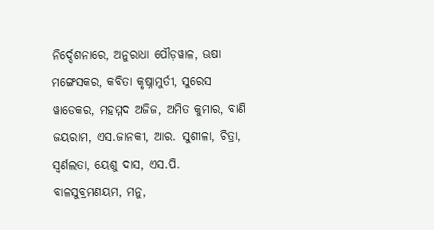ନିର୍ଦ୍ଦେଶନାରେ, ଅନୁରାଧା ପୌଡ଼ୱାଳ, ଊଷା ମଙ୍ଗେସକର, କବିତା କୃଷ୍ନାମୁର୍ତୀ, ସୁରେସ ୱାଡେକର, ମହମ୍ମଦ ଅଜିଜ, ଅମିତ କୁମାର, ବାଣି ଜୟରାମ, ଏସ.ଜାନକୀ, ଆର. ସୁଶୀଳା, ଚିତ୍ରା, ସ୍ୱର୍ଣଲତା, ୟେଶୁ ଦାସ, ଏସ.ପି. ବାଳସୁବ୍ରମଣୟମ, ମନୁ,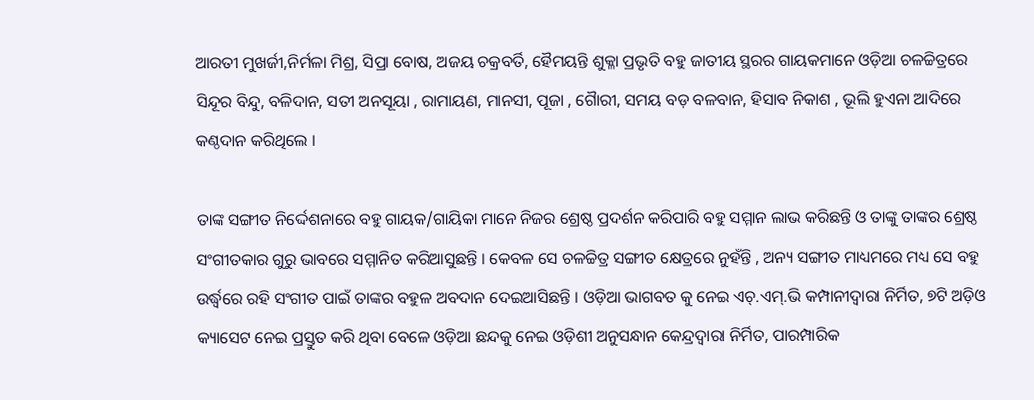ଆରତୀ ମୁଖର୍ଜୀ,ନିର୍ମଳା ମିଶ୍ର, ସିପ୍ରା ବୋଷ, ଅଜୟ ଚକ୍ରବର୍ତି, ହୈମୟନ୍ତି ଶୁକ୍ଳା ପ୍ରଭୃତି ବହୁ ଜାତୀୟ ସ୍ଥରର ଗାୟକମାନେ ଓଡ଼ିଆ ଚଳଚ୍ଚିତ୍ରରେ ସିନ୍ଦୂର ବିନ୍ଦୁ, ବଳିଦାନ, ସତୀ ଅନସୂୟା , ରାମାୟଣ, ମାନସୀ, ପୂଜା , ଗୈାରୀ, ସମୟ ବଡ଼ ବଳବାନ, ହିସାବ ନିକାଶ , ଭୂଲି ହୁଏନା ଆଦିରେ କଣ୍ଠଦାନ କରିଥିଲେ ।

ତାଙ୍କ ସଙ୍ଗୀତ ନିର୍ଦ୍ଦେଶନାରେ ବହୁ ଗାୟକ/ଗାୟିକା ମାନେ ନିଜର ଶ୍ରେଷ୍ଠ ପ୍ରଦର୍ଶନ କରିପାରି ବହୁ ସମ୍ମାନ ଲାଭ କରିଛନ୍ତି ଓ ତାଙ୍କୁ ତାଙ୍କର ଶ୍ରେଷ୍ଠ ସଂଗୀତକାର ଗୁରୁ ଭାବରେ ସମ୍ମାନିତ କରିଆସୁଛନ୍ତି । କେବଳ ସେ ଚଳଚ୍ଚିତ୍ର ସଙ୍ଗୀତ କ୍ଷେତ୍ରରେ ନୁହଁନ୍ତି , ଅନ୍ୟ ସଙ୍ଗୀତ ମାଧ୍ୟମରେ ମଧ୍ୟ ସେ ବହୁ ଉର୍ଦ୍ଧ୍ବରେ ରହି ସଂଗୀତ ପାଇଁ ତାଙ୍କର ବହୁଳ ଅବଦାନ ଦେଇଆସିଛନ୍ତି । ଓଡ଼ିଆ ଭାଗବତ କୁ ନେଇ ଏଚ୍.ଏମ୍.ଭି କମ୍ପାନୀଦ୍ୱାରା ନିର୍ମିତ, ୭ଟି ଅଡ଼ିଓ କ୍ୟାସେଟ ନେଇ ପ୍ରସ୍ତୁତ କରି ଥିବା ବେଳେ ଓଡ଼ିଆ ଛନ୍ଦକୁ ନେଇ ଓଡ଼ିଶୀ ଅନୁସନ୍ଧାନ କେନ୍ଦ୍ରଦ୍ୱାରା ନିର୍ମିତ, ପାରମ୍ପାରିକ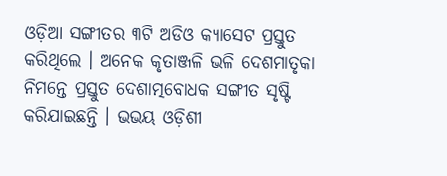ଓଡ଼ିଆ ସଙ୍ଗୀତର ୩ଟି ଅଡିଓ କ୍ୟାସେଟ ପ୍ରସ୍ତୁତ କରିଥିଲେ । ଅନେକ କୃତାଞ୍ଜଳି ଭଳି ଦେଶମାତୃକା ନିମନ୍ତେ ପ୍ରସ୍ତୁତ ଦେଶାତ୍ମବୋଧକ ସଙ୍ଗୀତ ସୃଷ୍ଟି କରିଯାଇଛନ୍ତି । ଭଭୟ ଓଡ଼ିଶୀ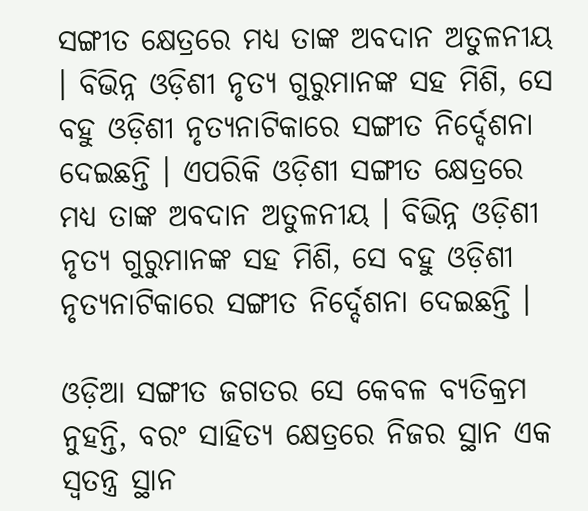ସଙ୍ଗୀତ କ୍ଷେତ୍ରରେ ମଧ୍ୟ ତାଙ୍କ ଅବଦାନ ଅତୁଳନୀୟ । ବିଭିନ୍ନ ଓଡ଼ିଶୀ ନୃତ୍ୟ ଗୁରୁମାନଙ୍କ ସହ ମିଶି, ସେ ବହୁ ଓଡ଼ିଶୀ ନୃତ୍ୟନାଟିକାରେ ସଙ୍ଗୀତ ନିର୍ଦ୍ଦେଶନା ଦେଇଛନ୍ତି । ଏପରିକି ଓଡ଼ିଶୀ ସଙ୍ଗୀତ କ୍ଷେତ୍ରରେ ମଧ୍ୟ ତାଙ୍କ ଅବଦାନ ଅତୁଳନୀୟ । ବିଭିନ୍ନ ଓଡ଼ିଶୀ ନୃତ୍ୟ ଗୁରୁମାନଙ୍କ ସହ ମିଶି, ସେ ବହୁ ଓଡ଼ିଶୀ ନୃତ୍ୟନାଟିକାରେ ସଙ୍ଗୀତ ନିର୍ଦ୍ଦେଶନା ଦେଇଛନ୍ତି ।

ଓଡ଼ିଆ ସଙ୍ଗୀତ ଜଗତର ସେ କେବଳ ବ୍ୟତିକ୍ରମ ନୁହନ୍ତି, ବରଂ ସାହିତ୍ୟ କ୍ଷେତ୍ରରେ ନିଜର ସ୍ଥାନ ଏକ ସ୍ବତନ୍ତ୍ର ସ୍ଥାନ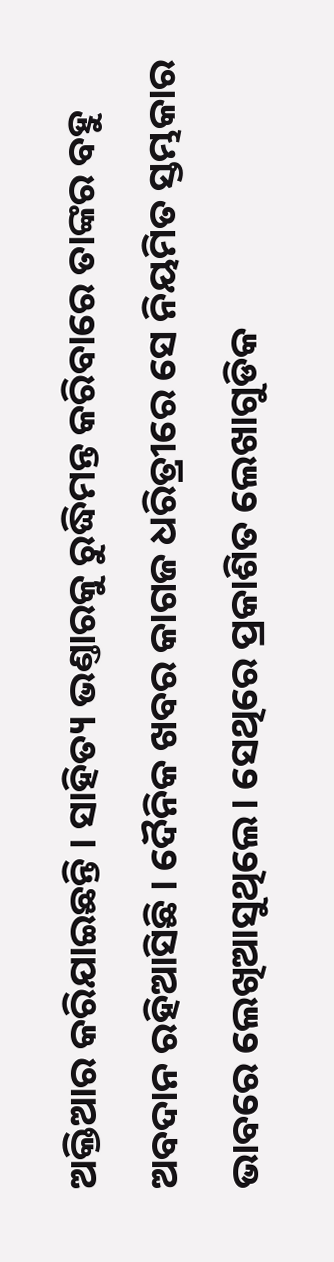ଅକ୍ତିଆର କରିଯାଇଛନ୍ତି । ସାହିତ୍ୟ ଭଣ୍ତାରକୁ ରୁଦ୍ଧିମନ୍ତ କରିବାରେ ତାଙ୍କର ବହୁ ଅବଦାନ ରହିଆସିଛି । ଦୈନିକ ଖବର କାଗଜ ଧରିତ୍ରୀରେ ସେ ନିୟମିତ ସ୍ତମ୍ଭକାର ଭାବରେ ଲେଖିଆସୁଥିଲେ। ସେଥିରେ ପ୍ରକାଶିତ ଲେଖାଗୁଡିକ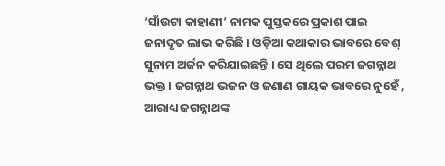‘ସାଁଉଟା କାହାଣୀ’ ନାମକ ପୁସ୍ତକରେ ପ୍ରକାଶ ପାଇ ଜନାଦୃତ ଲାଭ କରିଛି । ଓଡ଼ିଆ କଥାକାର ଭାବରେ ବେଶ୍ ସୁନାମ ଅର୍ଜନ କରିଯାଇଛନ୍ତି । ସେ ଥିଲେ ପରମ ଜଗନ୍ନାଥ ଭକ୍ତ । ଜଗନ୍ନାଥ ଭଜନ ଓ ଜଣାଣ ଗାୟକ ଭାବରେ ନୁହେଁ , ଆରାଧ୍ୟ ଜଗନ୍ନାଥଙ୍କ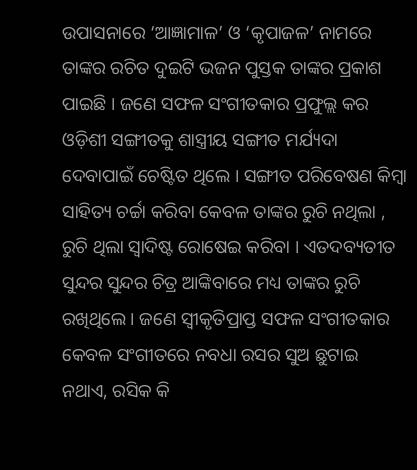ଉପାସନାରେ ‘ଆଜ୍ଞାମାଳ’ ଓ ‘କୃପାଜଳ’ ନାମରେ ତାଙ୍କର ରଚିତ ଦୁଇଟି ଭଜନ ପୁସ୍ତକ ତାଙ୍କର ପ୍ରକାଶ ପାଇଛି । ଜଣେ ସଫଳ ସଂଗୀତକାର ପ୍ରଫୁଲ୍ଲ କର ଓଡ଼ିଶୀ ସଙ୍ଗୀତକୁ ଶାସ୍ତ୍ରୀୟ ସଙ୍ଗୀତ ମର୍ଯ୍ୟଦା ଦେବାପାଇଁ ଚେଷ୍ଟିତ ଥିଲେ । ସଙ୍ଗୀତ ପରିବେଷଣ କିମ୍ବା ସାହିତ୍ୟ ଚର୍ଚ୍ଚା କରିବା କେବଳ ତାଙ୍କର ରୁଚି ନଥିଲା , ରୁଚି ଥିଲା ସ୍ୱାଦିଷ୍ଟ ରୋଷେଇ କରିବା । ଏତଦବ୍ୟତୀତ ସୁନ୍ଦର ସୁନ୍ଦର ଚିତ୍ର ଆଙ୍କିବାରେ ମଧ୍ୟ ତାଙ୍କର ରୁଚି ରଖିଥିଲେ । ଜଣେ ସ୍ଵୀକୃତିପ୍ରାପ୍ତ ସଫଳ ସଂଗୀତକାର କେବଳ ସଂଗୀତରେ ନବଧା ରସର ସୁଅ ଛୁଟାଇ ନଥାଏ, ରସିକ କି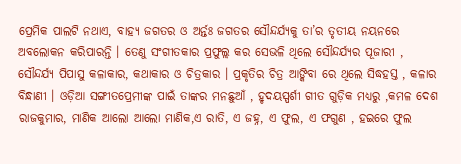ପ୍ରେମିକ ପାଲଟି ନଥାଏ, ବାହ୍ୟ ଜଗତର ଓ ଅର୍ନ୍ତଃ ଜଗତର ସୌନ୍ଦର୍ଯ୍ୟକୁ ତା’ର ତୃତୀୟ ନୟନରେ ଅବଲୋକନ କରିପାରନ୍ତି । ତେଣୁ ସଂଗୀତକାର ପ୍ରଫୁଲ୍ଲ କର ସେଭଳି ଥିଲେ ସୌନ୍ଦର୍ଯ୍ୟର ପୂଜାରୀ , ସୌନ୍ଦର୍ଯ୍ୟ ପିପାସୁ କଳାକାର, କଥାକାର ଓ ଚିତ୍ରକାର । ପ୍ରକୃତିର ଚିତ୍ର ଆଙ୍କିବା ରେ ଥିଲେ ସିଦ୍ଧହସ୍ତ , କଳାର ବିନ୍ଧାଣୀ । ଓଡ଼ିଆ ସଙ୍ଗୀତପ୍ରେମୀଙ୍କ ପାଇଁ ତାଙ୍କର ମନଛୁଆଁ , ହୃଦୟସ୍ପର୍ଶୀ ଗୀତ ଗୁଡ଼ିକ ମଧ୍ୟରୁ ,କମଳ ଦେଶ ରାଜକୁମାର, ମାଣିକ ଆଲୋ ଆଲୋ ମାଣିକ,ଏ ରାତି, ଏ ଜହ୍ନ, ଏ ଫୁଲ, ଏ ଫଗୁଣ , ହଇରେ ଫୁଲ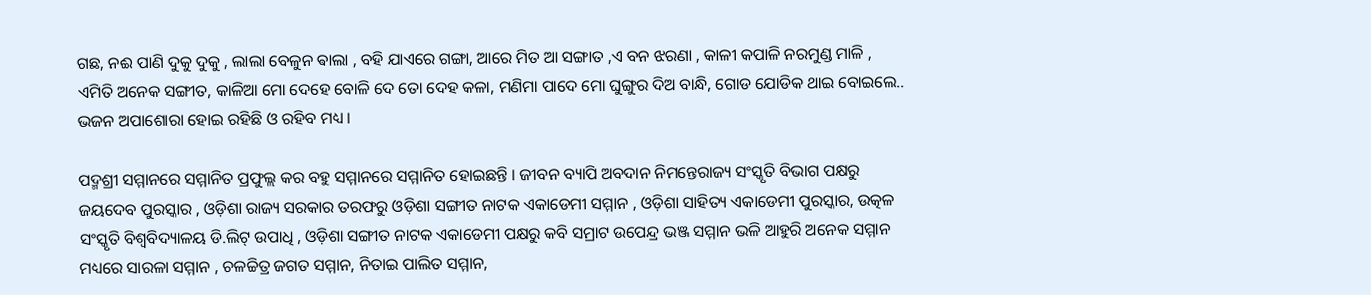ଗଛ, ନଈ ପାଣି ଦୁକୁ ଦୁକୁ , ଲାଲା ବେଳୁନ ଵାଲା , ବହି ଯାଏରେ ଗଙ୍ଗା, ଆରେ ମିତ ଆ ସଙ୍ଗାତ ,ଏ ବନ ଝରଣା , କାଳୀ କପାଳି ନରମୁଣ୍ଡ ମାଳି , ଏମିତି ଅନେକ ସଙ୍ଗୀତ, କାଳିଆ ମୋ ଦେହେ ବୋଳି ଦେ ତୋ ଦେହ କଳା, ମଣିମା ପାଦେ ମୋ ଘୁଙ୍ଗୁର ଦିଅ ବାନ୍ଧି, ଗୋଡ ଯୋଡିକ ଥାଇ ବୋଇଲେ.. ଭଜନ ଅପାଶୋରା ହୋଇ ରହିଛି ଓ ରହିବ ମଧ୍ୟ ।

ପଦ୍ମଶ୍ରୀ ସମ୍ମାନରେ ସମ୍ମାନିତ ପ୍ରଫୁଲ୍ଲ କର ବହୁ ସମ୍ମାନରେ ସମ୍ମାନିତ ହୋଇଛନ୍ତି । ଜୀବନ ବ୍ୟାପି ଅବଦାନ ନିମନ୍ତେରାଜ୍ୟ ସଂସ୍କୃତି ବିଭାଗ ପକ୍ଷରୁ ଜୟଦେବ ପୁରସ୍କାର , ଓଡ଼ିଶା ରାଜ୍ୟ ସରକାର ତରଫରୁ ଓଡ଼ିଶା ସଙ୍ଗୀତ ନାଟକ ଏକାଡେମୀ ସମ୍ମାନ , ଓଡ଼ିଶା ସାହିତ୍ୟ ଏକାଡେମୀ ପୁରସ୍କାର, ଉତ୍କଳ ସଂସ୍କୃତି ବିଶ୍ୱବିଦ୍ୟାଳୟ ଡି.ଲିଟ୍ ଉପାଧି , ଓଡ଼ିଶା ସଙ୍ଗୀତ ନାଟକ ଏକାଡେମୀ ପକ୍ଷରୁ କବି ସମ୍ରାଟ ଉପେନ୍ଦ୍ର ଭଞ୍ଜ ସମ୍ମାନ ଭଳି ଆହୁରି ଅନେକ ସମ୍ମାନ ମଧ୍ୟରେ ସାରଳା ସମ୍ମାନ , ଚଳଚ୍ଚିତ୍ର ଜଗତ ସମ୍ମାନ, ନିତାଇ ପାଲିତ ସମ୍ମାନ,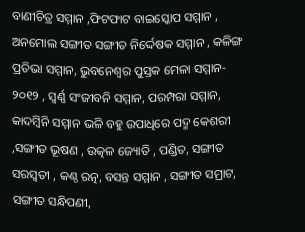ବାଣୀଚିତ୍ର ସମ୍ମାନ ,ଫିଟଫାଟ ବାଇସ୍କୋପ ସମ୍ମାନ , ଅନମୋଲ ସଙ୍ଗୀତ ସଙ୍ଗୀତ ନିର୍ଦ୍ଦେଷକ ସମ୍ମାନ , କଳିଙ୍ଗ ପ୍ରତିଭା ସମ୍ମାନ, ଭୁବନେଶ୍ୱର ପୁସ୍ତକ ମେଳା ସମ୍ମାନ- ୨୦୧୨ , ସ୍ୱର୍ଣ୍ଣ ସଂଜୀବନି ସମ୍ମାନ, ପରମ୍ପରା ସମ୍ମାନ, କାଦମ୍ବିନି ସମ୍ମାନ ଭଳି ବହୁ ଉପାଧିରେ ପଦ୍ମ କେଶରୀ ,ସଙ୍ଗୀତ ଭୂଷଣ , ଉତ୍କଳ ଜ୍ୟୋତି , ପଣ୍ଡିତ, ସଙ୍ଗୀତ ସରସ୍ୱତୀ , କଣ୍ଠ ରତ୍ନ, ବସନ୍ତ ସମ୍ମାନ , ସଙ୍ଗୀତ ସମ୍ରାଟ, ସଙ୍ଗୀତ ସନ୍ଧିପଣୀ,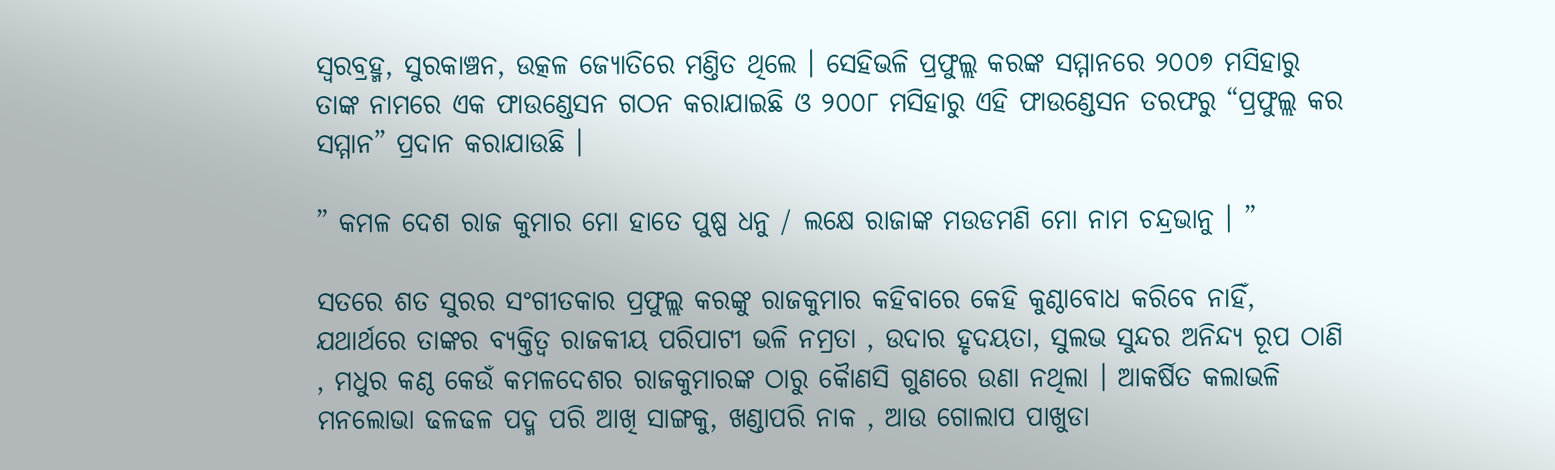ସ୍ୱରବ୍ରହ୍ମ, ସୁରକାଞ୍ଚନ, ଉତ୍କଳ ଜ୍ୟୋତିରେ ମଣ୍ତିତ ଥିଲେ । ସେହିଭଳି ପ୍ରଫୁଲ୍ଲ କରଙ୍କ ସମ୍ମାନରେ ୨୦୦୭ ମସିହାରୁ ତାଙ୍କ ନାମରେ ଏକ ଫାଉଣ୍ଡେସନ ଗଠନ କରାଯାଇଛି ଓ ୨୦୦୮ ମସିହାରୁ ଏହି ଫାଉଣ୍ଡେସନ ତରଫରୁ “ପ୍ରଫୁଲ୍ଲ କର ସମ୍ମାନ” ପ୍ରଦାନ କରାଯାଉଛି ।

” କମଳ ଦେଶ ରାଜ କୁମାର ମୋ ହାତେ ପୁଷ୍ପ ଧନୁ / ଲକ୍ଷେ ରାଜାଙ୍କ ମଉଡମଣି ମୋ ନାମ ଚନ୍ଦ୍ରଭାନୁ । ”

ସତରେ ଶତ ସୁରର ସଂଗୀତକାର ପ୍ରଫୁଲ୍ଲ କରଙ୍କୁ ରାଜକୁମାର କହିବାରେ କେହି କୁଣ୍ଠାବୋଧ କରିବେ ନାହିଁ, ଯଥାର୍ଥରେ ତାଙ୍କର ବ୍ୟକ୍ତିତ୍ଵ ରାଜକୀୟ ପରିପାଟୀ ଭଳି ନମ୍ରତା , ଉଦାର ହୃଦୟତା, ସୁଲଭ ସୁନ୍ଦର ଅନିନ୍ଦ୍ୟ ରୂପ ଠାଣି , ମଧୁର କଣ୍ଠ କେଉଁ କମଳଦେଶର ରାଜକୁମାରଙ୍କ ଠାରୁ କୈାଣସି ଗୁଣରେ ଉଣା ନଥିଲା । ଆକର୍ଷିତ କଲାଭଳି ମନଲୋଭା ଢଳଢଳ ପଦ୍ମ ପରି ଆଖି ସାଙ୍ଗକୁ, ଖଣ୍ଡାପରି ନାକ , ଆଉ ଗୋଲାପ ପାଖୁଡା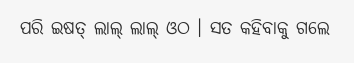ପରି ଇଷତ୍ ଲାଲ୍ ଲାଲ୍ ଓଠ । ସତ କହିବାକୁ ଗଲେ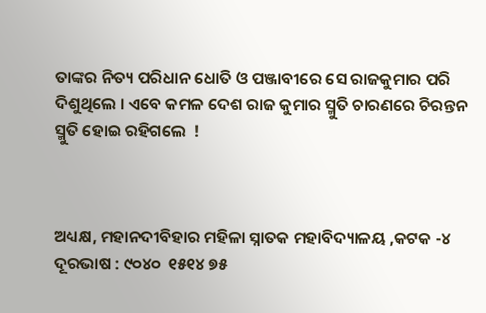ତାଙ୍କର ନିତ୍ୟ ପରିଧାନ ଧୋତି ଓ ପଞ୍ଜାବୀରେ ସେ ରାଜକୁମାର ପରି ଦିଶୁଥିଲେ । ଏବେ କମଳ ଦେଶ ରାଜ କୁମାର ସ୍ମୁତି ଚାରଣରେ ଚିରନ୍ତନ ସ୍ମୁତି ହୋଇ ରହିଗଲେ  !



ଅଧ୍ୟକ୍ଷ, ମହାନଦୀବିହାର ମହିଳା ସ୍ନାତକ ମହାବିଦ୍ୟାଳୟ ,କଟକ -୪
ଦୂରଭାଷ : ୯୦୪୦  ୧୫୧୪ ୭୫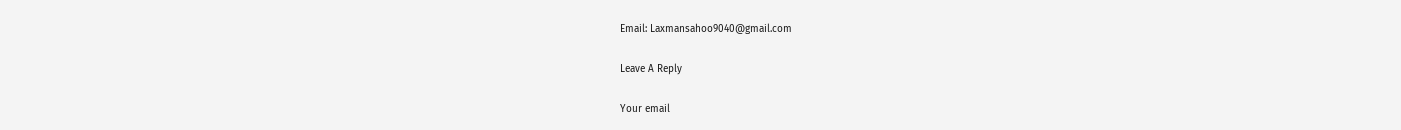Email: Laxmansahoo9040@gmail.com

Leave A Reply

Your email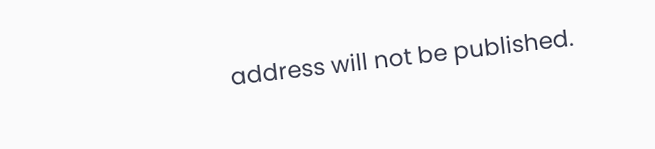address will not be published.